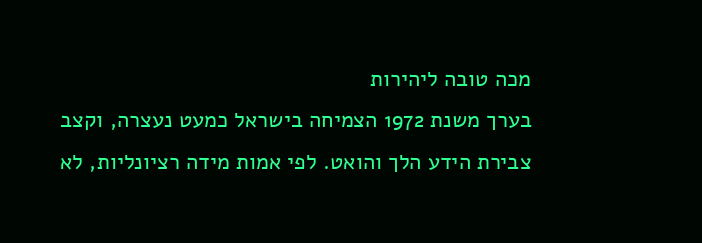מכה טובה ליהירות
בערך משנת 1972 הצמיחה בישראל כמעט נעצרה, וקצב צבירת הידע הלך והואט. לפי אמות מידה רציונליות, לא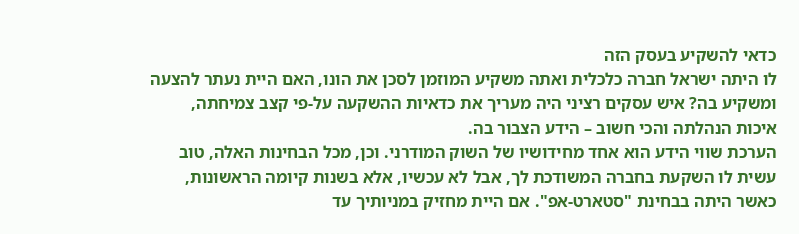כדאי להשקיע בעסק הזה
לו היתה ישראל חברה כלכלית ואתה משקיע המוזמן לסכן את הונו, האם היית נעתר להצעה ומשקיע בה? איש עסקים רציני היה מעריך את כדאיות ההשקעה על-פי קצב צמיחתה, איכות הנהלתה והכי חשוב – הידע הצבור בה.
הערכת שווי הידע הוא אחד מחידושיו של השוק המודרני. וכן, מכל הבחינות האלה, טוב עשית לו השקעת בחברה המשודכת לך, אבל לא עכשיו, אלא בשנות קיומה הראשונות, כאשר היתה בבחינת "סטארט-אפ". אם היית מחזיק במניותיך עד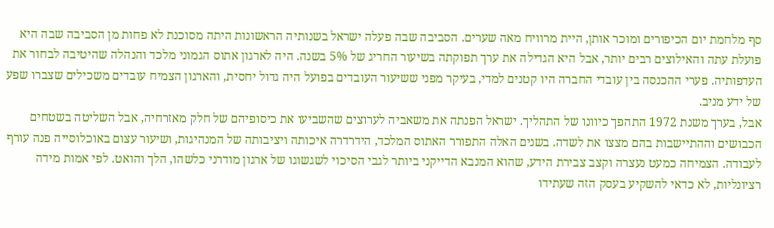סף מלחמת יום הכיפורים ומוכר אותן, היית מרוויח מאה שערים. הסביבה שבה פעלה ישראל בשנותיה הראשונות היתה מסוכנת לא פחות מן הסביבה שבה היא פועלת עתה והאילוצים רבים יותר, אבל היא הגדילה את ערך תפוקתה בשיעור החריג של 5% בשנה. היה לארגון אתוס הגמוני מלכד והנהלה שהיטיבה לבחור את העדפותיה. פערי ההכנסה בין עובדי החברה היו קטנים למדי, בעיקר מפני ששיעור העובדים בפועל היה גדול יחסית, והארגון הצמיח עובדים משכילים שצברו שפע של ידע מניב.
אבל, בערך משנת 1972 התהפך כיוונו של התהליך. ישראל הפנתה את משאביה לערוצים שהשביעו את כיסופיהם של חלק מאזרחיה, אבל השליטה בשטחים הכבושים וההתיישבות בהם מצצו את לשדה. בשנים האלה התפורר האתוס המלכד, הידרדרה איכותה ויציבותה של המנהיגות, ושיעור עצום באוכלוסייה פנה עורף לעבודה. הצמיחה כמעט נעצרה וקצב צבירת הידע, שהוא המנבא הדייקני ביותר לגבי הסיכוי לשגשוגו של ארגון מודרני כלשהו, הלך והואט. לפי אמות מידה רציונליות, לא כדאי להשקיע בעסק הזה שעתידו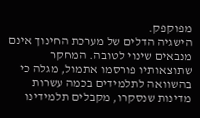מפוקפק.
הישגיה הדלים של מערכת החינוך אינם מנבאים שינוי לטובה. המחקר שתוצאותיו פורסמו אתמול, מגלה כי בהשוואה לתלמידים בכמה עשרות מדינות שנסקרו, מקבלים תלמידינו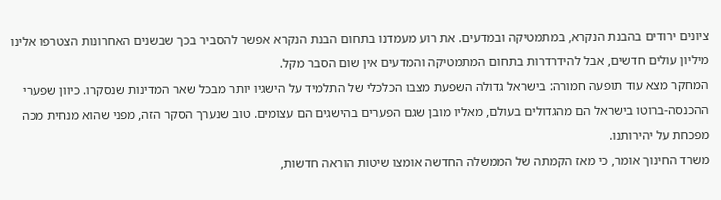ציונים ירודים בהבנת הנקרא, במתמטיקה ובמדעים. את רוע מעמדנו בתחום הבנת הנקרא אפשר להסביר בכך שבשנים האחרונות הצטרפו אלינו מיליון עולים חדשים, אבל להידרדרות בתחום המתמטיקה והמדעים אין שום הסבר מקל.
המחקר מצא עוד תופעה חמורה: בישראל גדולה השפעת מצבו הכלכלי של התלמיד על הישגיו יותר מבכל שאר המדינות שנסקרו. כיוון שפערי ההכנסה-ברוטו בישראל הם מהגדולים בעולם, מאליו מובן שגם הפערים בהישגים הם עצומים. טוב שנערך הסקר הזה, מפני שהוא מנחית מכה מפכחת על יהירותנו.
משרד החינוך אומר, כי מאז הקמתה של הממשלה החדשה אומצו שיטות הוראה חדשות,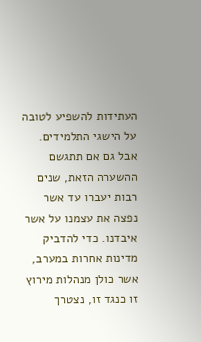העתידות להשפיע לטובה על הישגי התלמידים. אבל גם אם תתגשם ההשערה הזאת, שנים רבות יעברו עד אשר נפצה את עצמנו על אשר איבדנו. כדי להדביק מדינות אחרות במערב, אשר כולן מנהלות מירוץ זו כנגד זו, נצטרך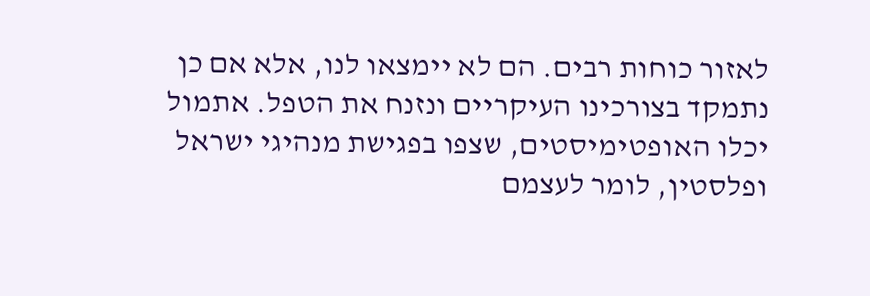לאזור כוחות רבים. הם לא יימצאו לנו, אלא אם כן נתמקד בצורכינו העיקריים ונזנח את הטפל. אתמול יכלו האופטימיסטים, שצפו בפגישת מנהיגי ישראל ופלסטין, לומר לעצמם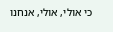כי אולי, אולי, אנחנו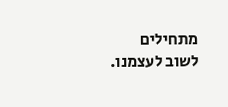מתחילים לשוב לעצמנו.